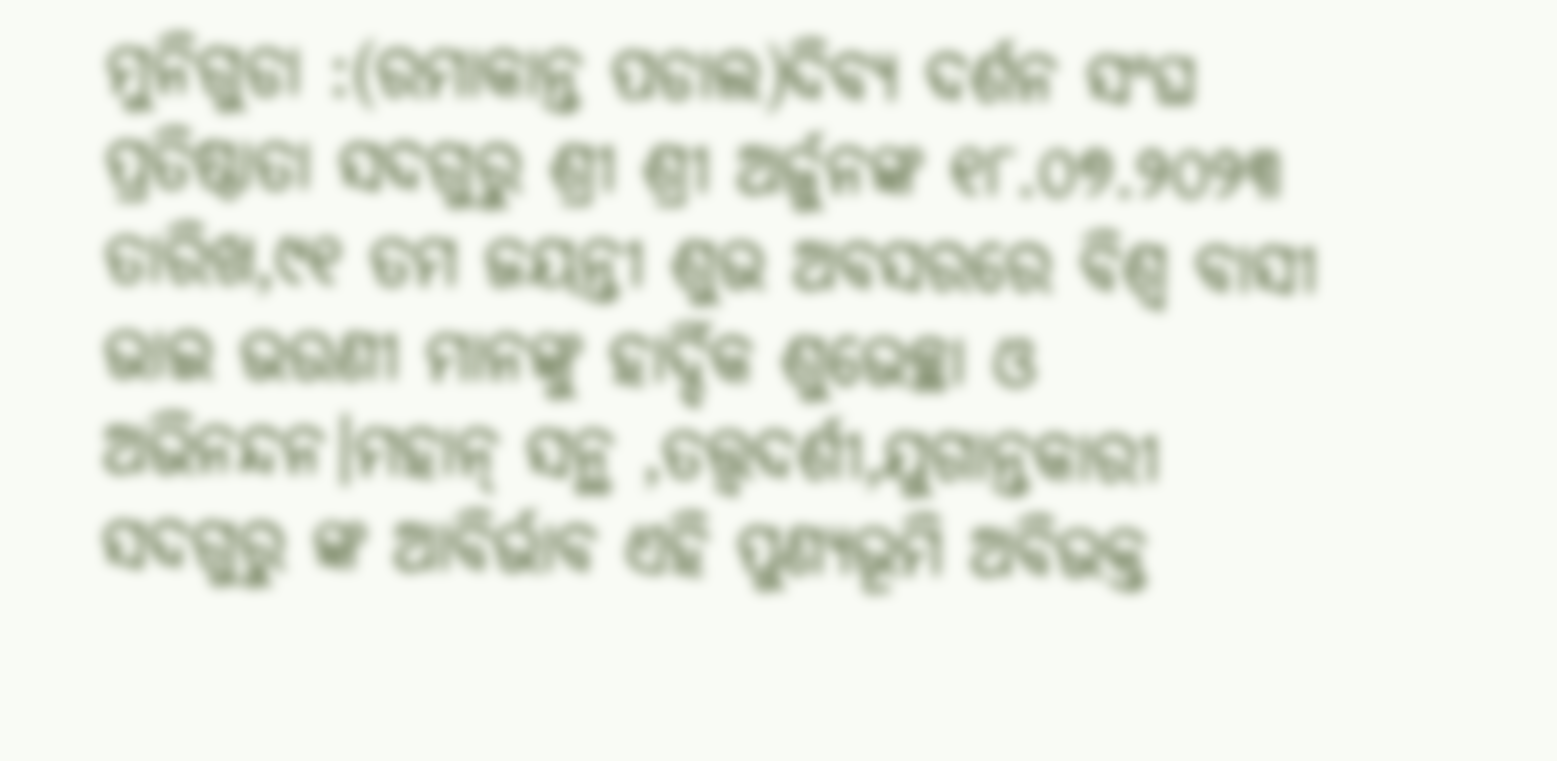ମୁନିଗୁଡା :(ରମାକାନ୍ତ ପଡାଲ)ଦିବ୍ୟ ଦର୍ଶନ ସଂଘ ପ୍ରତିଷ୍ଠାତା ସଦଗୁରୁ ଶ୍ରୀ ଶ୍ରୀ ଅର୍ଜୁନଙ୍କ ୧୮.୦୭.୨୦୨୩ ତାରିଖ,୯୧ ତମ ଜୟନ୍ତୀ ଶୁଭ ଅବସରରେ ବିଶ୍ଵ ବାସୀ ଭାଇ ଭଉଣୀ ମାନଙ୍କୁ ହାର୍ଦ୍ଦିକ ଶୁଭେଚ୍ଛା ଓ ଅଭିନନ୍ଦନ।ମହାନ୍ ସନ୍ଥ ,ତତ୍ତ୍ଵଦର୍ଶୀ,ଯୁଗାନ୍ତକାରୀ ସଦଗୁରୁ ଙ୍କ ଆବିର୍ଭାବ ଏହି ପୁଣ୍ୟଭୂମି ଅବିଭକ୍ତ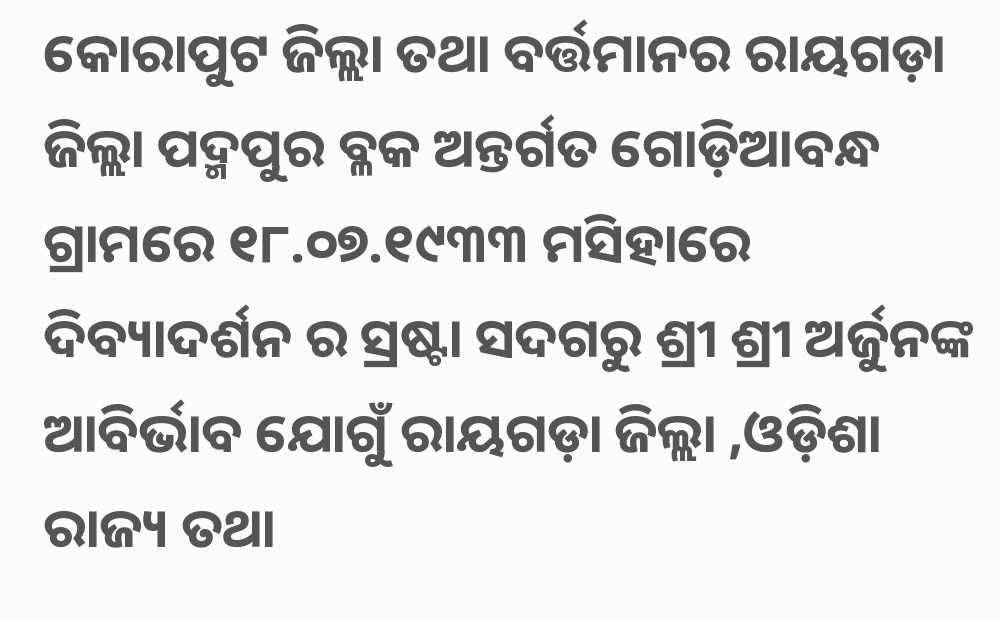କୋରାପୁଟ ଜିଲ୍ଲା ତଥା ବର୍ତ୍ତମାନର ରାୟଗଡ଼ା ଜିଲ୍ଲା ପଦ୍ମପୁର ବ୍ଳକ ଅନ୍ତର୍ଗତ ଗୋଡ଼ିଆବନ୍ଧ ଗ୍ରାମରେ ୧୮.୦୭.୧୯୩୩ ମସିହାରେ ଦିବ୍ୟାଦର୍ଶନ ର ସ୍ରଷ୍ଟା ସଦଗରୁ ଶ୍ରୀ ଶ୍ରୀ ଅର୍ଜୁନଙ୍କ ଆବିର୍ଭାବ ଯୋଗୁଁ ରାୟଗଡ଼ା ଜିଲ୍ଲା ,ଓଡ଼ିଶା ରାଜ୍ୟ ତଥା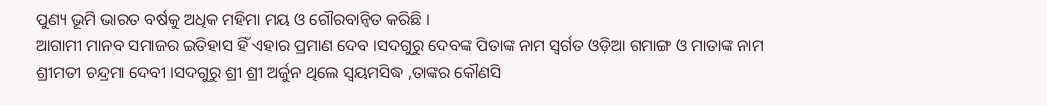ପୁଣ୍ୟ ଭୂମି ଭାରତ ବର୍ଷକୁ ଅଧିକ ମହିମା ମୟ ଓ ଗୌରବାନ୍ଵିତ କରିଛି ।
ଆଗାମୀ ମାନବ ସମାଜର ଇତିହାସ ହିଁ ଏହାର ପ୍ରମାଣ ଦେବ ।ସଦଗୁରୁ ଦେବଙ୍କ ପିତାଙ୍କ ନାମ ସ୍ବର୍ଗତ ଓଡ଼ିଆ ଗମାଙ୍ଗ ଓ ମାତାଙ୍କ ନାମ ଶ୍ରୀମତୀ ଚନ୍ଦ୍ରମା ଦେବୀ ।ସଦଗୁରୁ ଶ୍ରୀ ଶ୍ରୀ ଅର୍ଜୁନ ଥିଲେ ସ୍ଵୟମସିଦ୍ଧ ,ତାଙ୍କର କୌଣସି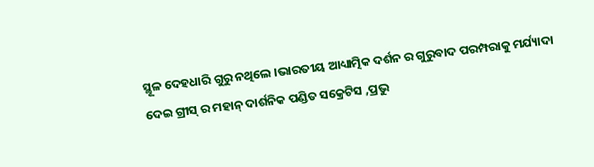ସ୍ଥୂଳ ଦେହଧାରି ଗୁରୁ ନଥିଲେ ।ଭାରତୀୟ ଆଧ୍ୟାତ୍ମିକ ଦର୍ଶନ ର ଗୁରୁବାଦ ପରମ୍ପରାକୁ ମର୍ଯ୍ୟାଦା ଦେଇ ଗ୍ରୀସ୍ ର ମହାନ୍ ଦାର୍ଶନିକ ପଣ୍ଡିତ ସକ୍ରେଟିସ ,ପ୍ରଭୁ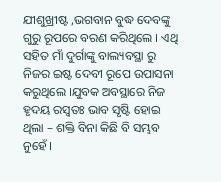ଯୀଶୁଖ୍ରୀଷ୍ଟ ,ଭଗବାନ ବୁଦ୍ଧ ଦେବଙ୍କୁ ଗୁରୁ ରୂପରେ ବରଣ କରିଥିଲେ । ଏଥି ସହିତ ମାଁ ଦୁର୍ଗାଙ୍କୁ ବାଲ୍ୟବସ୍ଥା ରୁ ନିଜର ଇଷ୍ଟ ଦେବୀ ରୂପେ ଉପାସନା କରୁଥିଲେ ।ଯୁବକ ଅବସ୍ଥାରେ ନିଜ ହୃଦୟ ରସ୍ବତଃ ଭାବ ସୃଷ୍ଟି ହୋଇ ଥିଲା – ଶକ୍ତି ବିନା କିଛି ବି ସମ୍ଭବ ନୁହେଁ ।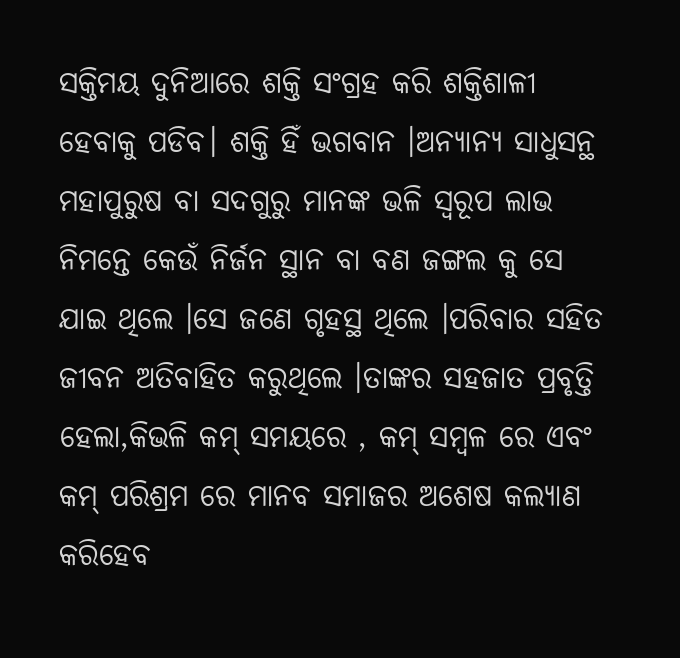ସକ୍ତିମୟ ଦୁନିଆରେ ଶକ୍ତି ସଂଗ୍ରହ କରି ଶକ୍ତିଶାଳୀ ହେବାକୁ ପଡିବ। ଶକ୍ତି ହିଁ ଭଗବାନ ।ଅନ୍ୟାନ୍ୟ ସାଧୁସନ୍ଥ ମହାପୁରୁଷ ବା ସଦଗୁରୁ ମାନଙ୍କ ଭଳି ସ୍ୱରୂପ ଲାଭ ନିମନ୍ତେ କେଉଁ ନିର୍ଜନ ସ୍ଥାନ ବା ବଣ ଜଙ୍ଗଲ କୁ ସେ ଯାଇ ଥିଲେ ।ସେ ଜଣେ ଗୃହସ୍ଥ ଥିଲେ ।ପରିବାର ସହିତ ଜୀବନ ଅତିବାହିତ କରୁଥିଲେ ।ତାଙ୍କର ସହଜାତ ପ୍ରବୃତ୍ତି ହେଲା,କିଭଳି କମ୍ ସମୟରେ , କମ୍ ସମ୍ବଳ ରେ ଏବଂ କମ୍ ପରିଶ୍ରମ ରେ ମାନବ ସମାଜର ଅଶେଷ କଲ୍ୟାଣ କରିହେବ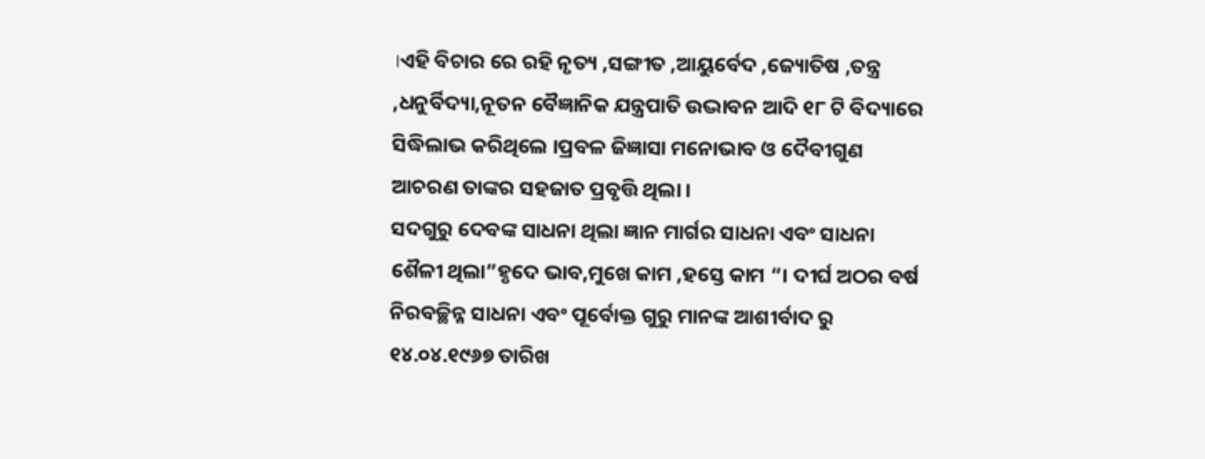।ଏହି ବିଚାର ରେ ରହି ନୃତ୍ୟ ,ସଙ୍ଗୀତ ,ଆୟୁର୍ବେଦ ,ଜ୍ୟୋତିଷ ,ତନ୍ତ୍ର ,ଧନୁର୍ବିଦ୍ୟା,ନୂତନ ବୈଜ୍ଞାନିକ ଯନ୍ତ୍ରପାତି ଉଦ୍ଭାବନ ଆଦି ୧୮ ଟି ବିଦ୍ୟାରେ ସିଦ୍ଧିଲାଭ କରିଥିଲେ ।ପ୍ରବଳ ଜିଜ୍ଞାସା ମନୋଭାବ ଓ ଦୈବୀଗୁଣ ଆଚରଣ ତାଙ୍କର ସହଜାତ ପ୍ରବୃତ୍ତି ଥିଲା ।
ସଦଗୁରୁ ଦେବଙ୍କ ସାଧନା ଥିଲା ଜ୍ଞାନ ମାର୍ଗର ସାଧନା ଏବଂ ସାଧନା ଶୈଳୀ ଥିଲା”ହୃଦେ ଭାବ,ମୁଖେ କାମ ,ହସ୍ତେ କାମ “। ଦୀର୍ଘ ଅଠର ବର୍ଷ ନିରବଚ୍ଛିନ୍ନ ସାଧନା ଏବଂ ପୂର୍ବୋକ୍ତ ଗୁରୁ ମାନଙ୍କ ଆଶୀର୍ବାଦ ରୁ ୧୪.୦୪.୧୯୬୭ ତାରିଖ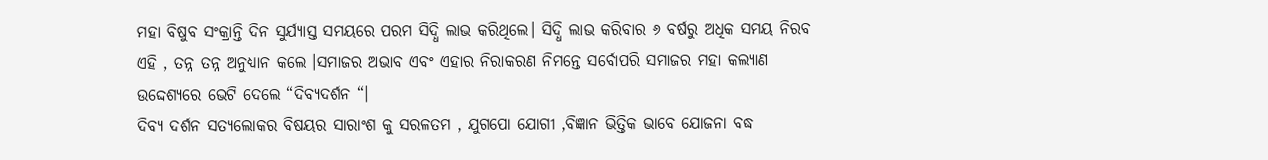ମହା ବିଷୁବ ସଂକ୍ରାନ୍ତି ଦିନ ସୁର୍ଯ୍ୟାସ୍ତ ସମୟରେ ପରମ ସିଦ୍ଧି ଲାଭ କରିଥିଲେ। ସିଦ୍ଧି ଲାଭ କରିବାର ୬ ବର୍ଷରୁ ଅଧିକ ସମୟ ନିରବ ଏହି , ତନ୍ନ ତନ୍ନ ଅନୁଧ୍ୟାନ କଲେ ।ସମାଜର ଅଭାବ ଏବଂ ଏହାର ନିରାକରଣ ନିମନ୍ତେ ସର୍ବୋପରି ସମାଜର ମହା କଲ୍ୟାଣ ଉଦ୍ଦେଶ୍ୟରେ ଭେଟି ଦେଲେ “ଦିବ୍ୟଦର୍ଶନ “।
ଦିବ୍ୟ ଦର୍ଶନ ସତ୍ୟଲୋକର ବିଷୟର ସାରାଂଶ କୁ ସରଳତମ , ଯୁଗପୋ ଯୋଗୀ ,ବିଜ୍ଞାନ ଭିତ୍ତିକ ଭାବେ ଯୋଜନା ବଦ୍ଧ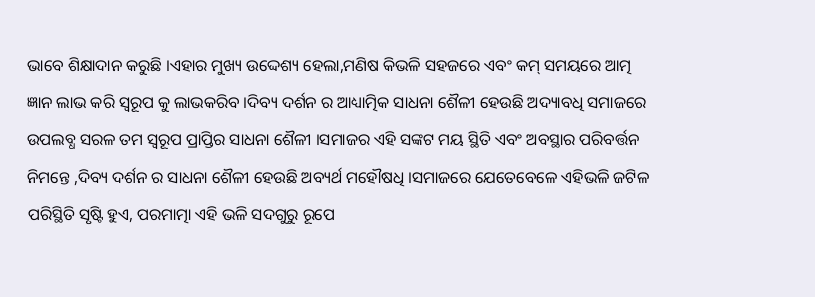ଭାବେ ଶିକ୍ଷାଦାନ କରୁଛି ।ଏହାର ମୁଖ୍ୟ ଉଦ୍ଦେଶ୍ୟ ହେଲା,ମଣିଷ କିଭଳି ସହଜରେ ଏବଂ କମ୍ ସମୟରେ ଆତ୍ମ ଜ୍ଞାନ ଲାଭ କରି ସ୍ୱରୂପ କୁ ଲାଭକରିବ ।ଦିବ୍ୟ ଦର୍ଶନ ର ଆଧ୍ୟାତ୍ମିକ ସାଧନା ଶୈଳୀ ହେଉଛି ଅଦ୍ୟାବଧି ସମାଜରେ ଉପଲବ୍ଧ ସରଳ ତମ ସ୍ୱରୂପ ପ୍ରାପ୍ତିର ସାଧନା ଶୈଳୀ ।ସମାଜର ଏହି ସଙ୍କଟ ମୟ ସ୍ଥିତି ଏବଂ ଅବସ୍ଥାର ପରିବର୍ତ୍ତନ ନିମନ୍ତେ ,ଦିବ୍ୟ ଦର୍ଶନ ର ସାଧନା ଶୈଳୀ ହେଉଛି ଅବ୍ୟର୍ଥ ମହୌଷଧି ।ସମାଜରେ ଯେତେବେଳେ ଏହିଭଳି ଜଟିଳ ପରିସ୍ଥିତି ସୃଷ୍ଟି ହୁଏ, ପରମାତ୍ମା ଏହି ଭଳି ସଦଗୁରୁ ରୂପେ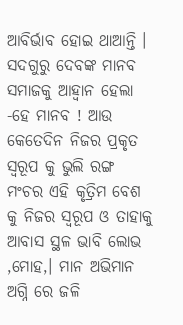ଆବିର୍ଭାବ ହୋଇ ଥାଆନ୍ତି ।
ସଦଗୁରୁ ଦେବଙ୍କ ମାନବ ସମାଜକୁ ଆହ୍ଵାନ ହେଲା -ହେ ମାନବ ! ଆଉ କେତେଦିନ ନିଜର ପ୍ରକୃତ ସ୍ୱରୂପ କୁ ଭୁଲି ରଙ୍ଗ ମଂଚର ଏହି କୃତ୍ରିମ ବେଶ କୁ ନିଜର ସ୍ୱରୂପ ଓ ତାହାକୁ ଆବାସ ସ୍ଥଳ ଭାବି ଲୋଭ ,ମୋହ,। ମାନ ଅଭିମାନ ଅଗ୍ନି ରେ ଜଳି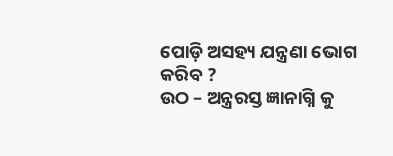ପୋଡ଼ି ଅସହ୍ୟ ଯନ୍ତ୍ରଣା ଭୋଗ କରିବ ?
ଉଠ – ଅନ୍ତ୍ରରସ୍ତ ଜ୍ଞାନାଗ୍ନି କୁ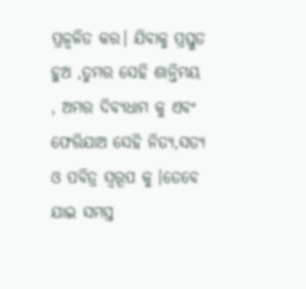ପ୍ରଜ୍ବଳିତ କର। ଯିବାକୁ ପ୍ରସ୍ତୁତ ହୁଅ ,ତୁମର ସେହି ଶାନ୍ତିମୟ , ଅମର ଦିବ୍ୟଧାମ କୁ ଏବଂ ଫେରିଯାଅ ସେହି ନିତ୍ୟ,ସତ୍ୟ ଓ ପବିତ୍ର ସ୍ୱରୂପ କୁ ।ତେବେ ଯାଇ ସମସ୍ତ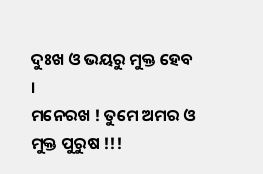ଦୁଃଖ ଓ ଭୟରୁ ମୁକ୍ତ ହେବ ।
ମନେରଖ ! ତୁମେ ଅମର ଓ ମୁକ୍ତ ପୁରୁଷ !!!